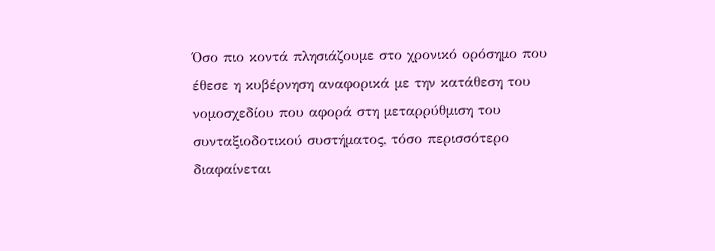Όσο πιο κοντά πλησιάζουμε στο χρονικό ορόσημο που έθεσε η κυβέρνηση αναφορικά με την κατάθεση του νομοσχεδίου που αφορά στη μεταρρύθμιση του συνταξιοδοτικού συστήματος, τόσο περισσότερο διαφαίνεται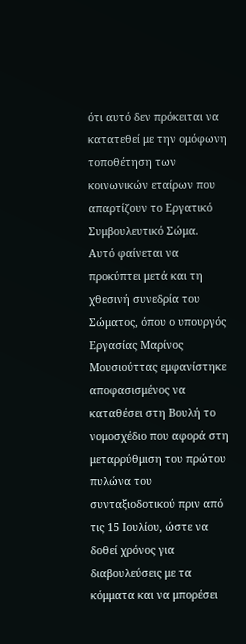ότι αυτό δεν πρόκειται να κατατεθεί με την ομόφωνη τοποθέτηση των κοινωνικών εταίρων που απαρτίζουν το Εργατικό Συμβουλευτικό Σώμα.
Αυτό φαίνεται να προκύπτει μετά και τη χθεσινή συνεδρία του Σώματος, όπου ο υπουργός Εργασίας Μαρίνος Μουσιούττας εμφανίστηκε αποφασισμένος να καταθέσει στη Βουλή το νομοσχέδιο που αφορά στη μεταρρύθμιση του πρώτου πυλώνα του συνταξιοδοτικού πριν από τις 15 Ιουλίου, ώστε να δοθεί χρόνος για διαβουλεύσεις με τα κόμματα και να μπορέσει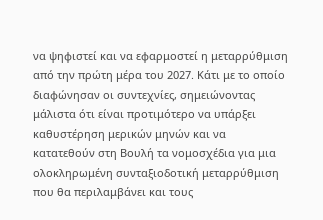να ψηφιστεί και να εφαρμοστεί η μεταρρύθμιση από την πρώτη μέρα του 2027. Κάτι με το οποίο διαφώνησαν οι συντεχνίες, σημειώνοντας μάλιστα ότι είναι προτιμότερο να υπάρξει καθυστέρηση μερικών μηνών και να κατατεθούν στη Βουλή τα νομοσχέδια για μια ολοκληρωμένη συνταξιοδοτική μεταρρύθμιση που θα περιλαμβάνει και τους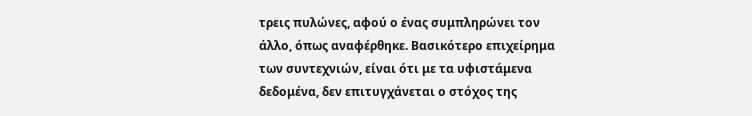τρεις πυλώνες, αφού ο ένας συμπληρώνει τον άλλο, όπως αναφέρθηκε. Βασικότερο επιχείρημα των συντεχνιών, είναι ότι με τα υφιστάμενα δεδομένα, δεν επιτυγχάνεται ο στόχος της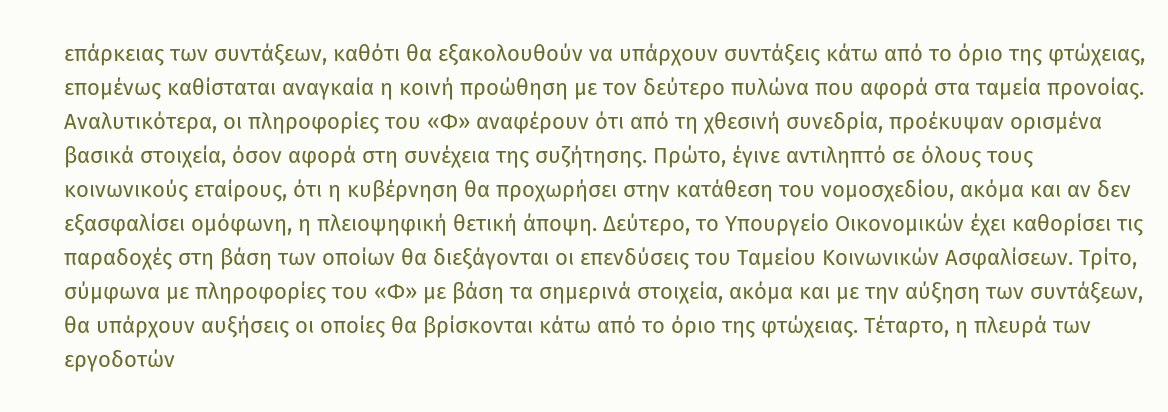επάρκειας των συντάξεων, καθότι θα εξακολουθούν να υπάρχουν συντάξεις κάτω από το όριο της φτώχειας, επομένως καθίσταται αναγκαία η κοινή προώθηση με τον δεύτερο πυλώνα που αφορά στα ταμεία προνοίας.
Αναλυτικότερα, οι πληροφορίες του «Φ» αναφέρουν ότι από τη χθεσινή συνεδρία, προέκυψαν ορισμένα βασικά στοιχεία, όσον αφορά στη συνέχεια της συζήτησης. Πρώτο, έγινε αντιληπτό σε όλους τους κοινωνικούς εταίρους, ότι η κυβέρνηση θα προχωρήσει στην κατάθεση του νομοσχεδίου, ακόμα και αν δεν εξασφαλίσει ομόφωνη, η πλειοψηφική θετική άποψη. Δεύτερο, το Υπουργείο Οικονομικών έχει καθορίσει τις παραδοχές στη βάση των οποίων θα διεξάγονται οι επενδύσεις του Ταμείου Κοινωνικών Ασφαλίσεων. Τρίτο, σύμφωνα με πληροφορίες του «Φ» με βάση τα σημερινά στοιχεία, ακόμα και με την αύξηση των συντάξεων, θα υπάρχουν αυξήσεις οι οποίες θα βρίσκονται κάτω από το όριο της φτώχειας. Τέταρτο, η πλευρά των εργοδοτών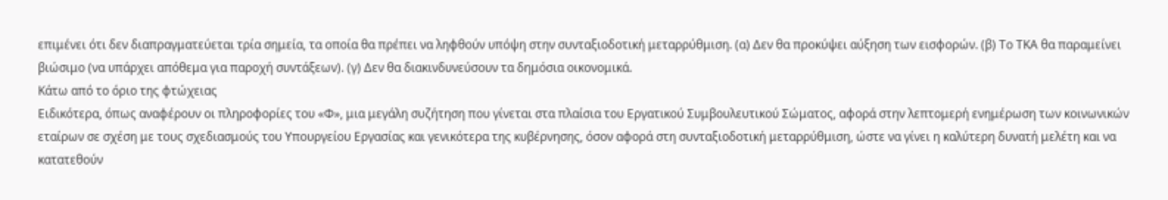επιμένει ότι δεν διαπραγματεύεται τρία σημεία, τα οποία θα πρέπει να ληφθούν υπόψη στην συνταξιοδοτική μεταρρύθμιση. (α) Δεν θα προκύψει αύξηση των εισφορών. (β) Το ΤΚΑ θα παραμείνει βιώσιμο (να υπάρχει απόθεμα για παροχή συντάξεων). (γ) Δεν θα διακινδυνεύσουν τα δημόσια οικονομικά.
Κάτω από το όριο της φτώχειας
Ειδικότερα, όπως αναφέρουν οι πληροφορίες του «Φ», μια μεγάλη συζήτηση που γίνεται στα πλαίσια του Εργατικού Συμβουλευτικού Σώματος, αφορά στην λεπτομερή ενημέρωση των κοινωνικών εταίρων σε σχέση με τους σχεδιασμούς του Υπουργείου Εργασίας και γενικότερα της κυβέρνησης, όσον αφορά στη συνταξιοδοτική μεταρρύθμιση, ώστε να γίνει η καλύτερη δυνατή μελέτη και να κατατεθούν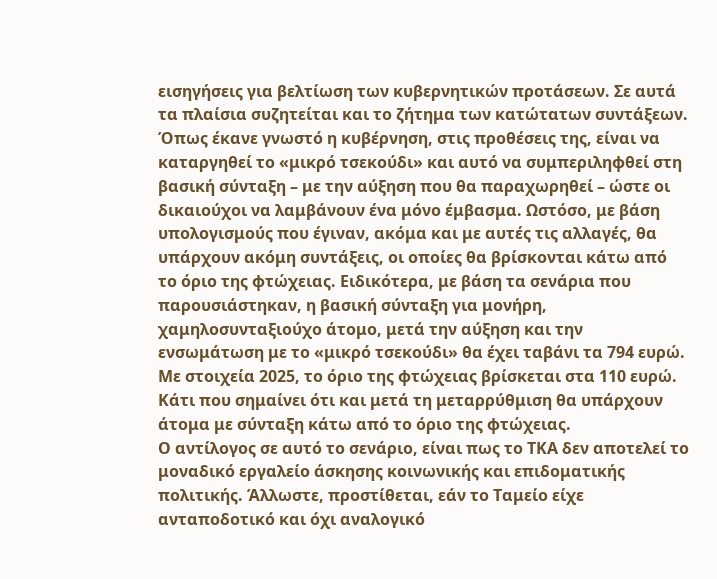εισηγήσεις για βελτίωση των κυβερνητικών προτάσεων. Σε αυτά τα πλαίσια συζητείται και το ζήτημα των κατώτατων συντάξεων. Όπως έκανε γνωστό η κυβέρνηση, στις προθέσεις της, είναι να καταργηθεί το «μικρό τσεκούδι» και αυτό να συμπεριληφθεί στη βασική σύνταξη – με την αύξηση που θα παραχωρηθεί – ώστε οι δικαιούχοι να λαμβάνουν ένα μόνο έμβασμα. Ωστόσο, με βάση υπολογισμούς που έγιναν, ακόμα και με αυτές τις αλλαγές, θα υπάρχουν ακόμη συντάξεις, οι οποίες θα βρίσκονται κάτω από το όριο της φτώχειας. Ειδικότερα, με βάση τα σενάρια που παρουσιάστηκαν, η βασική σύνταξη για μονήρη, χαμηλοσυνταξιούχο άτομο, μετά την αύξηση και την ενσωμάτωση με το «μικρό τσεκούδι» θα έχει ταβάνι τα 794 ευρώ. Με στοιχεία 2025, το όριο της φτώχειας βρίσκεται στα 110 ευρώ. Κάτι που σημαίνει ότι και μετά τη μεταρρύθμιση θα υπάρχουν άτομα με σύνταξη κάτω από το όριο της φτώχειας.
Ο αντίλογος σε αυτό το σενάριο, είναι πως το ΤΚΑ δεν αποτελεί το μοναδικό εργαλείο άσκησης κοινωνικής και επιδοματικής πολιτικής. Άλλωστε, προστίθεται, εάν το Ταμείο είχε ανταποδοτικό και όχι αναλογικό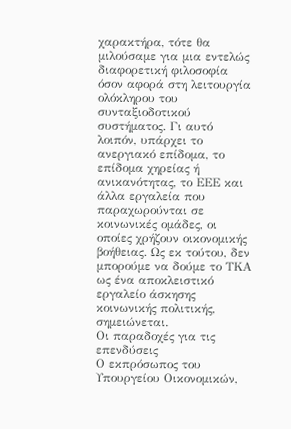χαρακτήρα, τότε θα μιλούσαμε για μια εντελώς διαφορετική φιλοσοφία όσον αφορά στη λειτουργία ολόκληρου του συνταξιοδοτικού συστήματος. Γι αυτό λοιπόν, υπάρχει το ανεργιακό επίδομα, το επίδομα χηρείας ή ανικανότητας, το ΕΕΕ και άλλα εργαλεία που παραχωρούνται σε κοινωνικές ομάδες, οι οποίες χρήζουν οικονομικής βοήθειας. Ως εκ τούτου, δεν μπορούμε να δούμε το ΤΚΑ ως ένα αποκλειστικό εργαλείο άσκησης κοινωνικής πολιτικής, σημειώνεται.
Οι παραδοχές για τις επενδύσεις
Ο εκπρόσωπος του Υπουργείου Οικονομικών,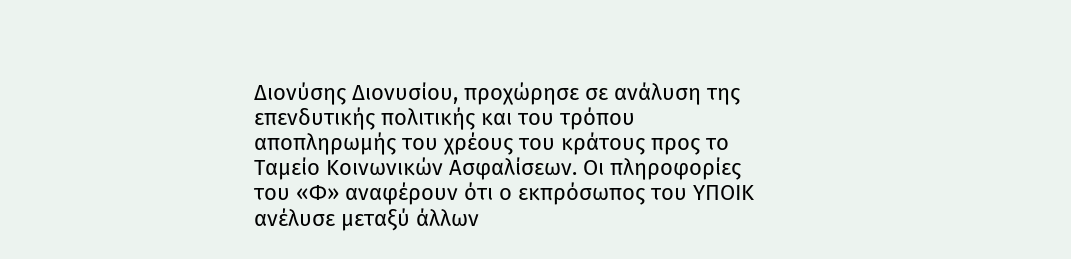Διονύσης Διονυσίου, προχώρησε σε ανάλυση της επενδυτικής πολιτικής και του τρόπου αποπληρωμής του χρέους του κράτους προς το Ταμείο Κοινωνικών Ασφαλίσεων. Οι πληροφορίες του «Φ» αναφέρουν ότι ο εκπρόσωπος του ΥΠΟΙΚ ανέλυσε μεταξύ άλλων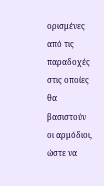ορισμένες από τις παραδοχές στις οποίες θα βασιστούν οι αρμόδιοι, ώστε να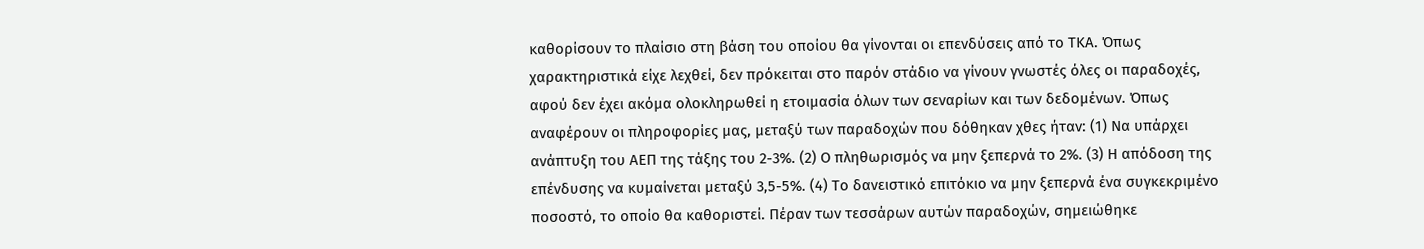καθορίσουν το πλαίσιο στη βάση του οποίου θα γίνονται οι επενδύσεις από το ΤΚΑ. Όπως χαρακτηριστικά είχε λεχθεί, δεν πρόκειται στο παρόν στάδιο να γίνουν γνωστές όλες οι παραδοχές, αφού δεν έχει ακόμα ολοκληρωθεί η ετοιμασία όλων των σεναρίων και των δεδομένων. Όπως αναφέρουν οι πληροφορίες μας, μεταξύ των παραδοχών που δόθηκαν χθες ήταν: (1) Να υπάρχει ανάπτυξη του ΑΕΠ της τάξης του 2-3%. (2) Ο πληθωρισμός να μην ξεπερνά το 2%. (3) Η απόδοση της επένδυσης να κυμαίνεται μεταξύ 3,5-5%. (4) Το δανειστικό επιτόκιο να μην ξεπερνά ένα συγκεκριμένο ποσοστό, το οποίο θα καθοριστεί. Πέραν των τεσσάρων αυτών παραδοχών, σημειώθηκε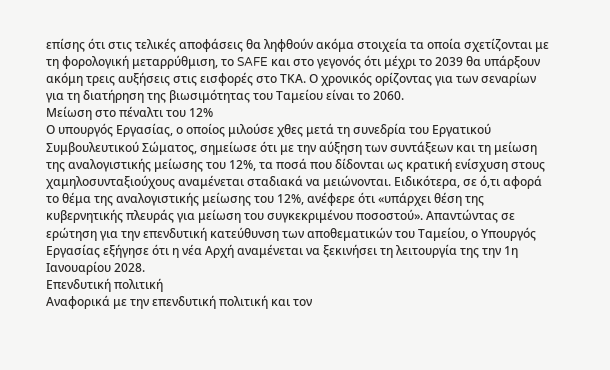επίσης ότι στις τελικές αποφάσεις θα ληφθούν ακόμα στοιχεία τα οποία σχετίζονται με τη φορολογική μεταρρύθμιση, το SAFE και στο γεγονός ότι μέχρι το 2039 θα υπάρξουν ακόμη τρεις αυξήσεις στις εισφορές στο ΤΚΑ. Ο χρονικός ορίζοντας για των σεναρίων για τη διατήρηση της βιωσιμότητας του Ταμείου είναι το 2060.
Μείωση στο πέναλτι του 12%
Ο υπουργός Εργασίας, ο οποίος μιλούσε χθες μετά τη συνεδρία του Εργατικού Συμβουλευτικού Σώματος, σημείωσε ότι με την αύξηση των συντάξεων και τη μείωση της αναλογιστικής μείωσης του 12%, τα ποσά που δίδονται ως κρατική ενίσχυση στους χαμηλοσυνταξιούχους αναμένεται σταδιακά να μειώνονται. Ειδικότερα, σε ό,τι αφορά το θέμα της αναλογιστικής μείωσης του 12%, ανέφερε ότι «υπάρχει θέση της κυβερνητικής πλευράς για μείωση του συγκεκριμένου ποσοστού». Απαντώντας σε ερώτηση για την επενδυτική κατεύθυνση των αποθεματικών του Ταμείου, ο Υπουργός Εργασίας εξήγησε ότι η νέα Αρχή αναμένεται να ξεκινήσει τη λειτουργία της την 1η Ιανουαρίου 2028.
Επενδυτική πολιτική
Αναφορικά με την επενδυτική πολιτική και τον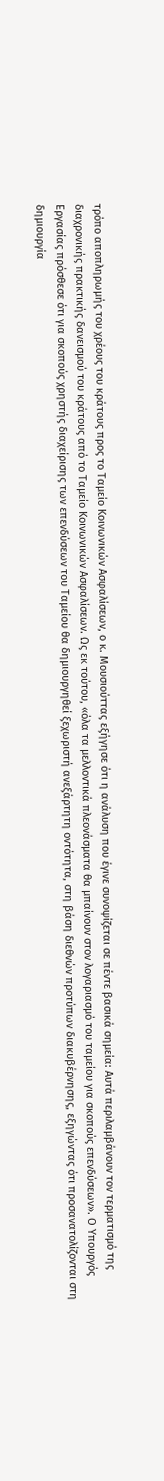τρόπο αποπληρωμής του χρέους του κράτους προς το Ταμείο Κοινωνικών Ασφαλίσεων, ο κ. Μουσιούττας εξήγησε ότι η ανάλυση που έγινε συνοψίζεται σε πέντε βασικά σημεία: Αυτά περιλαμβάνουν τον τερματισμό της διαχρονικής πρακτικής δανεισμού του κράτους από το Ταμείο Κοινωνικών Ασφαλίσεων. Ως εκ τούτου, «όλα τα μελλοντικά πλεονάσματα θα μπαίνουν στον λογαριασμό του ταμείου για σκοπούς επενδύσεων». Ο Υπουργός Εργασίας πρόσθεσε ότι για σκοπούς χρηστής διαχείρισης των επενδύσεων του Ταμείου θα δημιουργηθεί ξεχωριστή ανεξάρτητη οντότητα, στη βάση διεθνών προτύπων διακυβέρνησης, εξηγώντας ότι προσανατολίζονται στη δημιουργία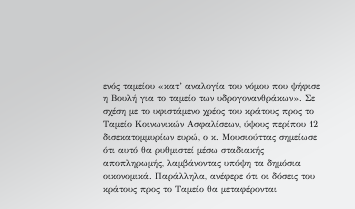ενός ταμείου «κατ’ αναλογία του νόμου που ψήφισε η Βουλή για το ταμείο των υδρογονανθράκων». Σε σχέση με το υφιστάμενο χρέος του κράτους προς το Ταμείο Κοινωνικών Ασφαλίσεων, ύψους περίπου 12 δισεκατομμυρίων ευρώ, ο κ. Μουσιούττας σημείωσε ότι αυτό θα ρυθμιστεί μέσω σταδιακής αποπληρωμής, λαμβάνοντας υπόψη τα δημόσια οικονομικά. Παράλληλα, ανέφερε ότι οι δόσεις του κράτους προς το Ταμείο θα μεταφέρονται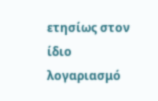ετησίως στον ίδιο λογαριασμό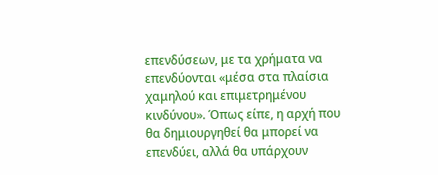επενδύσεων, με τα χρήματα να επενδύονται «μέσα στα πλαίσια χαμηλού και επιμετρημένου κινδύνου». Όπως είπε, η αρχή που θα δημιουργηθεί θα μπορεί να επενδύει, αλλά θα υπάρχουν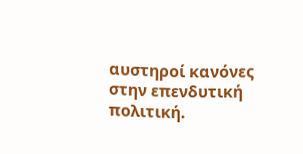αυστηροί κανόνες στην επενδυτική πολιτική.